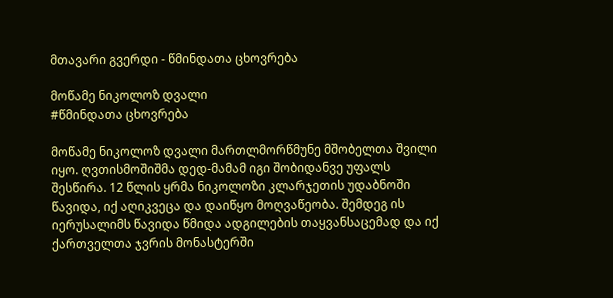მთავარი გვერდი - წმინდათა ცხოვრება

მოწამე ნიკოლოზ დვალი
#წმინდათა ცხოვრება

მოწამე ნიკოლოზ დვალი მართლმორწმუნე მშობელთა შვილი იყო. ღვთისმოშიშმა დედ-მამამ იგი შობიდანვე უფალს შესწირა. 12 წლის ყრმა ნიკოლოზი კლარჯეთის უდაბნოში წავიდა, იქ აღიკვეცა და დაიწყო მოღვაწეობა. შემდეგ ის იერუსალიმს წავიდა წმიდა ადგილების თაყვანსაცემად და იქ ქართველთა ჯვრის მონასტერში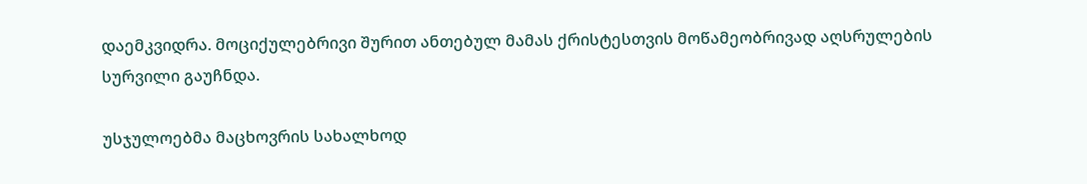დაემკვიდრა. მოციქულებრივი შურით ანთებულ მამას ქრისტესთვის მოწამეობრივად აღსრულების სურვილი გაუჩნდა.

უსჯულოებმა მაცხოვრის სახალხოდ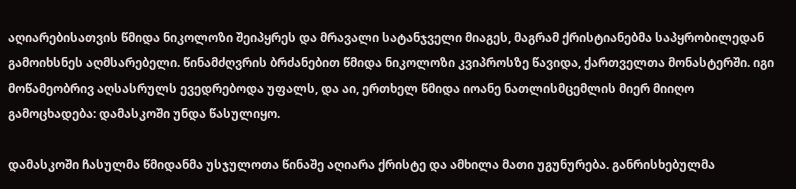აღიარებისათვის წმიდა ნიკოლოზი შეიპყრეს და მრავალი სატანჯველი მიაგეს, მაგრამ ქრისტიანებმა საპყრობილედან გამოიხსნეს აღმსარებელი. წინამძღვრის ბრძანებით წმიდა ნიკოლოზი კვიპროსზე წავიდა, ქართველთა მონასტერში. იგი მოწამეობრივ აღსასრულს ევედრებოდა უფალს, და აი, ერთხელ წმიდა იოანე ნათლისმცემლის მიერ მიიღო გამოცხადება: დამასკოში უნდა წასულიყო.

დამასკოში ჩასულმა წმიდანმა უსჯულოთა წინაშე აღიარა ქრისტე და ამხილა მათი უგუნურება. განრისხებულმა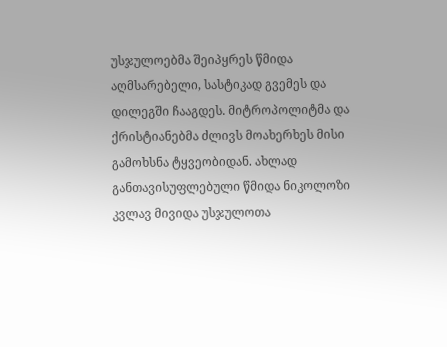უსჯულოებმა შეიპყრეს წმიდა აღმსარებელი, სასტიკად გვემეს და დილეგში ჩააგდეს. მიტროპოლიტმა და ქრისტიანებმა ძლივს მოახერხეს მისი გამოხსნა ტყვეობიდან. ახლად განთავისუფლებული წმიდა ნიკოლოზი კვლავ მივიდა უსჯულოთა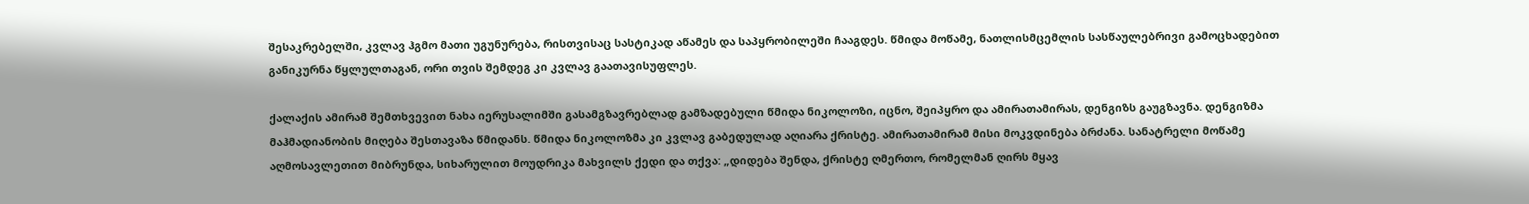შესაკრებელში, კვლავ ჰგმო მათი უგუნურება, რისთვისაც სასტიკად აწამეს და საპყრობილეში ჩააგდეს. წმიდა მოწამე, ნათლისმცემლის სასწაულებრივი გამოცხადებით განიკურნა წყლულთაგან, ორი თვის შემდეგ კი კვლავ გაათავისუფლეს.

ქალაქის ამირამ შემთხვევით ნახა იერუსალიმში გასამგზავრებლად გამზადებული წმიდა ნიკოლოზი, იცნო, შეიპყრო და ამირათამირას, დენგიზს გაუგზავნა. დენგიზმა მაჰმადიანობის მიღება შესთავაზა წმიდანს. წმიდა ნიკოლოზმა კი კვლავ გაბედულად აღიარა ქრისტე. ამირათამირამ მისი მოკვდინება ბრძანა. სანატრელი მოწამე აღმოსავლეთით მიბრუნდა, სიხარულით მოუდრიკა მახვილს ქედი და თქვა: „დიდება შენდა, ქრისტე ღმერთო, რომელმან ღირს მყავ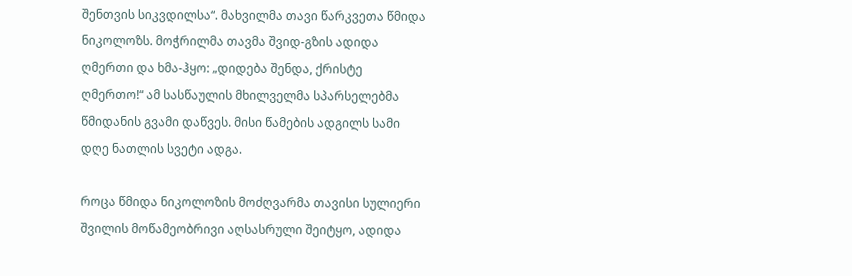შენთვის სიკვდილსა“. მახვილმა თავი წარკვეთა წმიდა ნიკოლოზს. მოჭრილმა თავმა შვიდ-გზის ადიდა ღმერთი და ხმა-ჰყო: „დიდება შენდა, ქრისტე ღმერთო!“ ამ სასწაულის მხილველმა სპარსელებმა წმიდანის გვამი დაწვეს. მისი წამების ადგილს სამი დღე ნათლის სვეტი ადგა.

როცა წმიდა ნიკოლოზის მოძღვარმა თავისი სულიერი შვილის მოწამეობრივი აღსასრული შეიტყო, ადიდა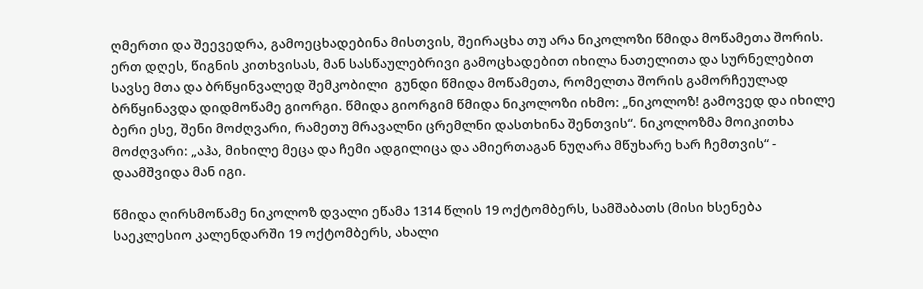ღმერთი და შეევედრა, გამოეცხადებინა მისთვის, შეირაცხა თუ არა ნიკოლოზი წმიდა მოწამეთა შორის. ერთ დღეს, წიგნის კითხვისას, მან სასწაულებრივი გამოცხადებით იხილა ნათელითა და სურნელებით სავსე მთა და ბრწყინვალედ შემკობილი  გუნდი წმიდა მოწამეთა, რომელთა შორის გამორჩეულად ბრწყინავდა დიდმოწამე გიორგი. წმიდა გიორგიმ წმიდა ნიკოლოზი იხმო: „ნიკოლოზ! გამოვედ და იხილე ბერი ესე, შენი მოძღვარი, რამეთუ მრავალნი ცრემლნი დასთხინა შენთვის“. ნიკოლოზმა მოიკითხა მოძღვარი: „აჰა, მიხილე მეცა და ჩემი ადგილიცა და ამიერთაგან ნუღარა მწუხარე ხარ ჩემთვის“ - დაამშვიდა მან იგი.

წმიდა ღირსმოწამე ნიკოლოზ დვალი ეწამა 1314 წლის 19 ოქტომბერს, სამშაბათს (მისი ხსენება საეკლესიო კალენდარში 19 ოქტომბერს, ახალი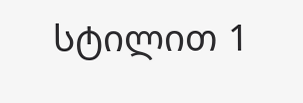სტილით 1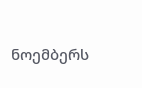ნოემბერს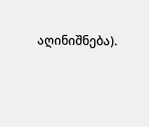აღინიშნება).